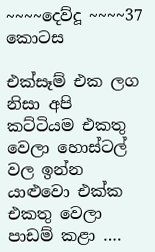~~~~දෙව්දූ ~~~~37 කොටස

එක්සෑම් එක ලග නිසා අපි කට්ටියම එකතු වෙලා හොස්ටල් වල ඉන්න යාළුවො එක්ක එකතු වෙලා පාඩම් කළා ….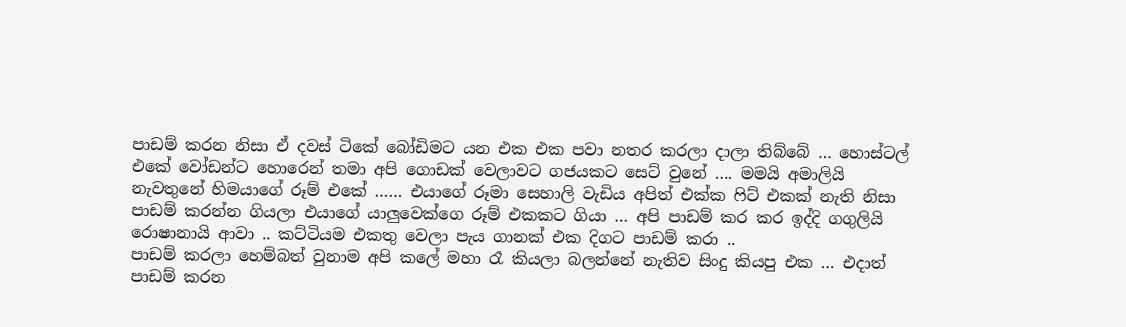පාඩම් කරන නිසා ඒ දවස් ටිකේ බෝඩිමට යන එක එක පවා නතර කරලා දාලා තිබ්බේ … හොස්ටල් එකේ වෝඩන්ට හොරෙන් තමා අපි ගොඩක් වෙලාවට ගජයකට සෙට් වුනේ …. මමයි අමාලියි නැවතුනේ හිමයාගේ රූම් එකේ …… එයාගේ රූමා සෙහාලි වැඩිය අපිත් එක්ක ෆිට් එකක් නැති නිසා පාඩම් කරන්න ගියලා එයාගේ යාලුවෙක්ගෙ රූම් එකකට ගියා … අපි පාඩම් කර කර ඉද්දි ගගුලියි රොෂානායි ආවා .. කට්ටියම එකතු වෙලා පැය ගානක් එක දිගට පාඩම් කරා ..
පාඩම් කරලා හෙම්බත් වුනාම අපි කලේ මහා රෑ කියලා බලන්නේ නැතිව සිංදු කියපු එක … එදාත් පාඩම් කරන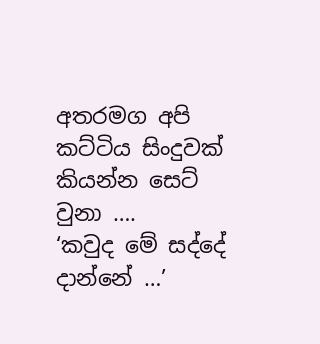අතරමග අපි කට්ටිය සිංදුවක් කියන්න සෙට් වුනා ….
‘කවුද මේ සද්දේ දාන්නේ …’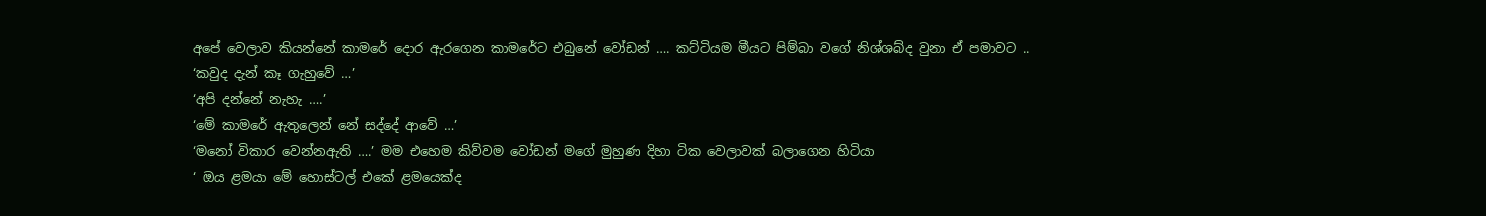අපේ වෙලාව කියන්නේ කාමරේ දොර ඇරගෙන කාමරේට එබුනේ වෝඩන් …. කට්ටියම මීයට පිම්බා වගේ නිශ්ශබ්ද වුනා ඒ පමාවට ..
‘කවුද දැන් කෑ ගැහුවේ …’
‘අපි දන්නේ නැහැ ….’
‘මේ කාමරේ ඇතුලෙන් නේ සද්දේ ආවේ …’
‘මනෝ විකාර වෙන්නඇති ….’ මම එහෙම කිව්වම වෝඩන් මගේ මුහුණ දිහා ටික වෙලාවක් බලාගෙන හිටියා
‘ ඔය ළමයා මේ හොස්ටල් එකේ ළමයෙක්ද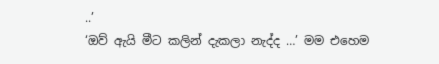..’
‘ඔව් ඇයි මීට කලින් දැකලා නැද්ද …’ මම එහෙම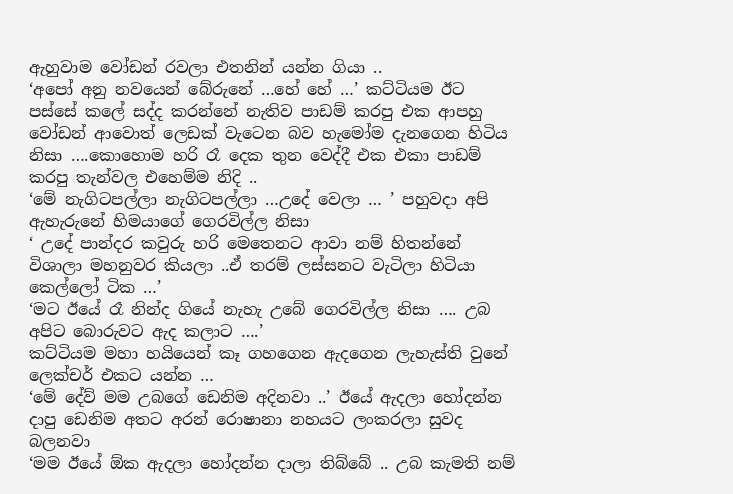ඇහුවාම වෝඩන් රවලා එතනින් යන්න ගියා ..
‘අපෝ අනු නවයෙන් බේරුනේ …හේ හේ …’ කට්ටියම ඊට පස්සේ කලේ සද්ද කරන්නේ නැතිව පාඩම් කරපු එක ආපහු වෝඩන් ආවොත් ලෙඩක් වැටෙන බව හැමෝම දැනගෙන හිටිය නිසා ….කොහොම හරි රෑ දෙක තුන වෙද්දී එක එකා පාඩම් කරපු තැන්වල එහෙම්ම නිදි ..
‘මේ නැගිටපල්ලා නැගිටපල්ලා …උදේ වෙලා … ’ පහුවදා අපි ඇහැරුනේ හිමයාගේ ගෙරවිල්ල නිසා
‘ උදේ පාන්දර කවුරු හරි මෙතෙනට ආවා නම් හිතන්නේ විශාලා මහනුවර කියලා ..ඒ තරම් ලස්සනට වැටිලා හිටියා කෙල්ලෝ ටික …’
‘මට ඊයේ රෑ නින්ද ගියේ නැහැ උබේ ගෙරවිල්ල නිසා …. උබ අපිට බොරුවට ඇද කලාට ….’
කට්ටියම මහා හයියෙන් කෑ ගහගෙන ඇදගෙන ලැහැස්ති වුනේ ලෙක්චර් එකට යන්න …
‘මේ දේව් මම උබගේ ඩෙනිම අදිනවා ..’ ඊයේ ඇදලා හෝදන්න දාපු ඩෙනිම අතට අරන් රොෂානා නහයට ලංකරලා සුවද බලනවා
‘මම ඊයේ ඕක ඇදලා හෝදන්න දාලා තිබ්බේ .. උබ කැමති නම්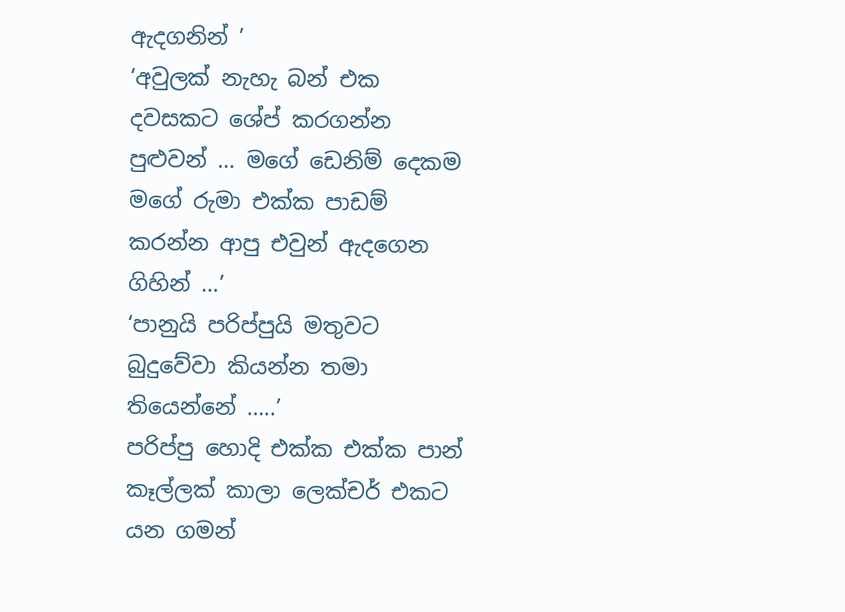ඇදගනින් ’
‘අවුලක් නැහැ බන් එක දවසකට ශේප් කරගන්න පුළුවන් … මගේ ඩෙනිම් දෙකම මගේ රුමා එක්ක පාඩම් කරන්න ආපු එවුන් ඇදගෙන ගිහින් …’
‘පානුයි පරිප්පුයි මතුවට බුදුවේවා කියන්න තමා තියෙන්නේ …..’
පරිප්පු හොදි එක්ක එක්ක පාන් කෑල්ලක් කාලා ලෙක්චර් එකට යන ගමන්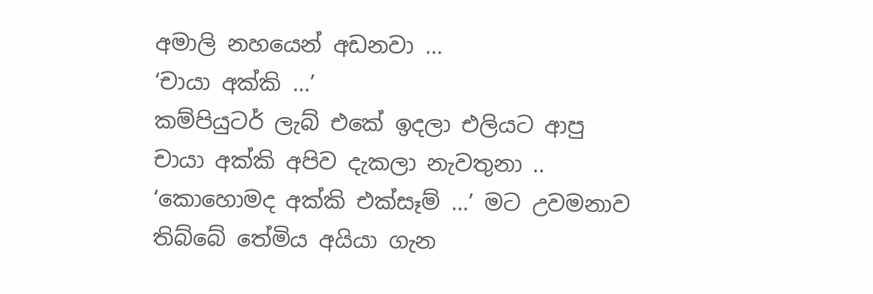අමාලි නහයෙන් අඩනවා …
‘චායා අක්කි …’
කම්පියුටර් ලැබ් එකේ ඉදලා එලියට ආපු චායා අක්කි අපිව දැකලා නැවතුනා ..
‘කොහොමද අක්කි එක්සෑම් …’ මට උවමනාව තිබ්බේ තේමිය අයියා ගැන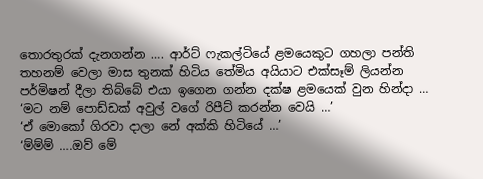තොරතුරක් දැනගන්න …. ආර්ට් ෆැකල්ටියේ ළමයෙකුට ගහලා පන්ති තහනම් වෙලා මාස තුනක් හිටිය තේමිය අයියාට එක්සෑම් ලියන්න පර්මිෂන් දීලා තිබ්බේ එයා ඉගෙන ගන්න දක්ෂ ළමයෙක් වුන හින්දා …
‘මට නම් පොඩ්ඩක් අවුල් වගේ රිපීට් කරන්න වෙයි …’
‘ඒ මොකෝ ගිරවා දාලා නේ අක්කි හිටියේ …’
‘ම්ම්ම් ….ඔව් මේ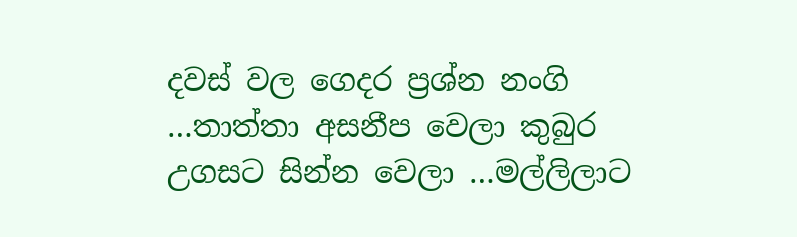දවස් වල ගෙදර ප්‍රශ්න නංගි …තාත්තා අසනීප වෙලා කුබුර උගසට සින්න වෙලා …මල්ලිලාට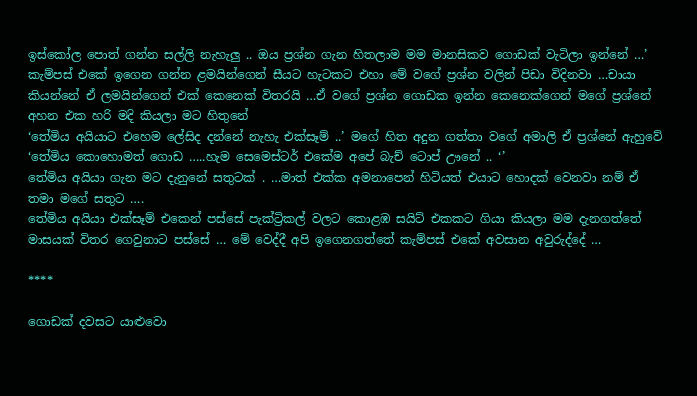ඉස්කෝල පොත් ගන්න සල්ලි නැහැලු .. ඔය ප්‍රශ්න ගැන හිතලාම මම මානසිකව ගොඩක් වැටිලා ඉන්නේ …’
කැම්පස් එකේ ඉගෙන ගන්න ළමයින්ගෙන් සීයට හැටකට එහා මේ වගේ ප්‍රශ්න වලින් පිඩා විදිනවා …චායා කියන්නේ ඒ ලමයින්ගෙන් එක් කෙනෙක් විතරයි …ඒ වගේ ප්‍රශ්න ගොඩක ඉන්න කෙනෙක්ගෙන් මගේ ප්‍රශ්නේ අහන එක හරි මදි කියලා මට හිතුනේ
‘තේමිය අයියාට එහෙම ලේසිද දන්නේ නැහැ එක්සෑම් ..’ මගේ හිත අදුන ගත්තා වගේ අමාලි ඒ ප්‍රශ්නේ ඇහුවේ
‘තේමිය කොහොමත් ගොඩ …..හැම සෙමෙස්ටර් එකේම අපේ බැච් ටොප් ඌනේ .. ‘’
තේමිය අයියා ගැන මට දැනුනේ සතුටක් . …මාත් එක්ක අමනාපෙන් හිටියත් එයාට හොදක් වෙනවා නම් ඒ තමා මගේ සතුට ….
තේමිය අයියා එක්සෑම් එකෙන් පස්සේ පැක්ට්‍රිකල් වලට කොළඹ සයිට් එකකට ගියා කියලා මම දැනගත්තේ මාසයක් විතර ගෙවුනාට පස්සේ … මේ වෙද්දී අපි ඉගෙනගත්තේ කැම්පස් එකේ අවසාන අවුරුද්දේ …

****

ගොඩක් දවසට යාළුවො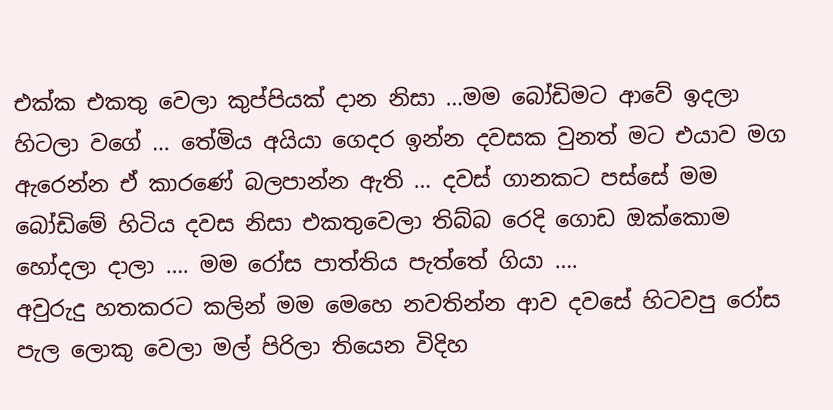එක්ක එකතු වෙලා කුප්පියක් දාන නිසා …මම බෝඩිමට ආවේ ඉදලා හිටලා වගේ … තේමිය අයියා ගෙදර ඉන්න දවසක වුනත් මට එයාව මග ඇරෙන්න ඒ කාරණේ බලපාන්න ඇති … දවස් ගානකට පස්සේ මම බෝඩිමේ හිටිය දවස නිසා එකතුවෙලා තිබ්බ රෙදි ගොඩ ඔක්කොම හෝදලා දාලා …. මම රෝස පාත්තිය පැත්තේ ගියා ….
අවුරුදු හතකරට කලින් මම මෙහෙ නවතින්න ආව දවසේ හිටවපු රෝස පැල ලොකු වෙලා මල් පිරිලා තියෙන විදිහ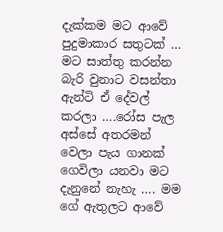දැක්කම මට ආවේ පුදුමාකාර සතුටක් … මට සාත්තු කරන්න බැරි වුනාට වසන්තා ඇන්ටි ඒ දේවල් කරලා ….රෝස පැල අස්සේ අතරමන් වෙලා පැය ගානක් ගෙවිලා යනවා මට දැනුනේ නැහැ …. මම ගේ ඇතුලට ආවේ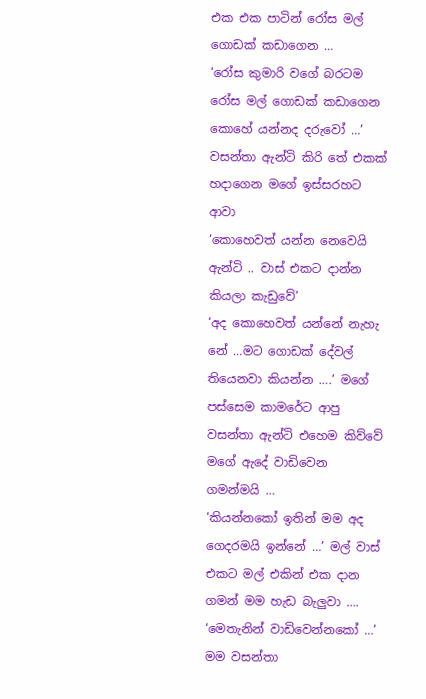එක එක පාටින් රෝස මල් ගොඩක් කඩාගෙන …
‘රෝස කුමාරි වගේ බරටම රෝස මල් ගොඩක් කඩාගෙන කොහේ යන්නද දරුවෝ …’
වසන්තා ඇන්ටි කිරි තේ එකක් හදාගෙන මගේ ඉස්සරහට ආවා
‘කොහෙවත් යන්න නෙවෙයි ඇන්ටි .. වාස් එකට දාන්න කියලා කැඩුවේ’
‘අද කොහෙවත් යන්නේ නැහැ නේ …මට ගොඩක් දේවල් තියෙනවා කියන්න ….’ මගේ පස්සෙම කාමරේට ආපු වසන්තා ඇන්ටි එහෙම කිව්වේ මගේ ඇදේ වාඩිවෙන ගමන්මයි …
‘කියන්නකෝ ඉතින් මම අද ගෙදරමයි ඉන්නේ …’ මල් වාස් එකට මල් එකින් එක දාන ගමන් මම හැඩ බැලුවා ….
‘මෙතැනින් වාඩිවෙන්නකෝ …’ මම වසන්තා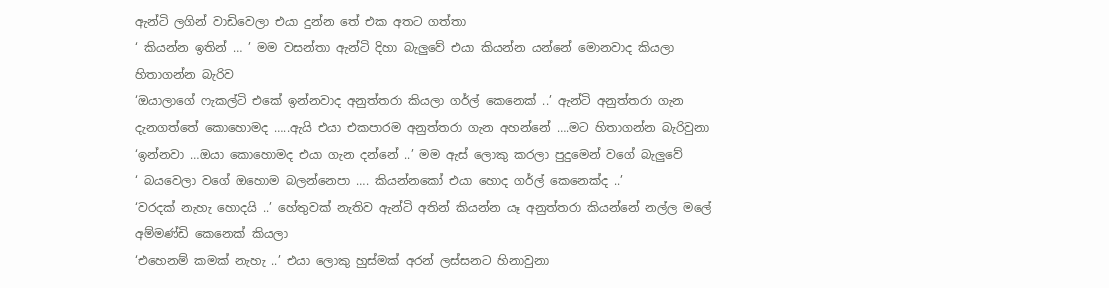ඇන්ටි ලගින් වාඩිවෙලා එයා දුන්න තේ එක අතට ගත්තා
‘ කියන්න ඉතින් … ’ මම වසන්තා ඇන්ටි දිහා බැලුවේ එයා කියන්න යන්නේ මොනවාද කියලා හිතාගන්න බැරිව
‘ඔයාලාගේ ෆැකල්ටි එකේ ඉන්නවාද අනුත්තරා කියලා ගර්ල් කෙනෙක් ..’ ඇන්ටි අනුත්තරා ගැන දැනගත්තේ කොහොමද …..ඇයි එයා එකපාරම අනුත්තරා ගැන අහන්නේ ….මට හිතාගන්න බැරිවුනා
‘ඉන්නවා …ඔයා කොහොමද එයා ගැන දන්නේ ..’ මම ඇස් ලොකු කරලා පුදුමෙන් වගේ බැලුවේ
‘ බයවෙලා වගේ ඔහොම බලන්නෙපා …. කියන්නකෝ එයා හොද ගර්ල් කෙනෙක්ද ..’
‘වරදක් නැහැ හොදයි ..’ හේතුවක් නැතිව ඇන්ටි අතින් කියන්න යෑ අනුත්තරා කියන්නේ නල්ල මලේ අම්මණ්ඩි කෙනෙක් කියලා
‘එහෙනම් කමක් නැහැ ..’ එයා ලොකු හුස්මක් අරන් ලස්සනට හිනාවුනා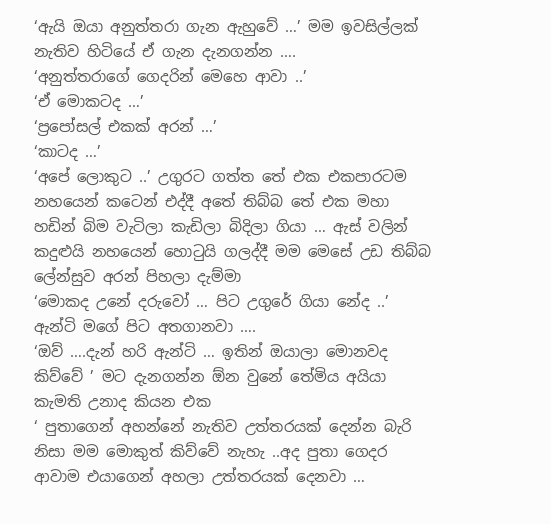‘ඇයි ඔයා අනුත්තරා ගැන ඇහුවේ …’ මම ඉවසිල්ලක් නැතිව හිටියේ ඒ ගැන දැනගන්න ….
‘අනුත්තරාගේ ගෙදරින් මෙහෙ ආවා ..’
‘ඒ මොකටද …’
‘ප්‍රපෝසල් එකක් අරන් …’
‘කාටද …’
‘අපේ ලොකුට ..’ උගුරට ගත්ත තේ එක එකපාරටම නහයෙන් කටෙන් එද්දී අතේ තිබ්බ තේ එක මහා හඩින් බිම වැටිලා කැඩිලා බිදිලා ගියා … ඇස් වලින් කදුළුයි නහයෙන් හොටුයි ගලද්දී මම මෙසේ උඩ තිබ්බ ලේන්සුව අරන් පිහලා දැම්මා
‘මොකද උනේ දරුවෝ … පිට උගුරේ ගියා නේද ..’ ඇන්ටි මගේ පිට අතගානවා ….
‘ඔව් ….දැන් හරි ඇන්ටි … ඉතින් ඔයාලා මොනවද කිව්වේ ’ මට දැනගන්න ඕන වුනේ තේමිය අයියා කැමති උනාද කියන එක
‘ පුතාගෙන් අහන්නේ නැතිව උත්තරයක් දෙන්න බැරි නිසා මම මොකුත් කිව්වේ නැහැ ..අද පුතා ගෙදර ආවාම එයාගෙන් අහලා උත්තරයක් දෙනවා …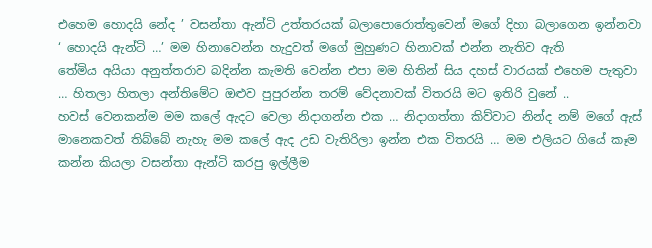එහෙම හොදයි නේද ’ වසන්තා ඇන්ටි උත්තරයක් බලාපොරොත්තුවෙන් මගේ දිහා බලාගෙන ඉන්නවා
‘ හොදයි ඇන්ටි …’ මම හිනාවෙන්න හැදුවත් මගේ මුහුණට හිනාවක් එන්න නැතිව ඇති
තේමිය අයියා අනුත්තරාව බදින්න කැමති වෙන්න එපා මම හිතින් සිය දහස් වාරයක් එහෙම පැතුවා … හිතලා හිතලා අන්තිමේට ඔළුව පුපුරන්න තරම් වේදනාවක් විතරයි මට ඉතිරි වුනේ ..
හවස් වෙනකන්ම මම කලේ ඇදට වෙලා නිදාගන්න එක … නිදාගත්තා කිව්වාට නින්ද නම් මගේ ඇස් මානෙකවත් තිබ්බේ නැහැ මම කලේ ඇද උඩ වැතිරිලා ඉන්න එක විතරයි … මම එලියට ගියේ කෑම කන්න කියලා වසන්තා ඇන්ටි කරපු ඉල්ලීම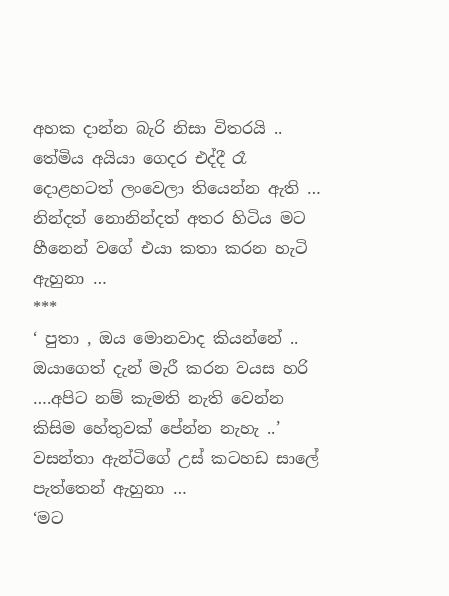අහක දාන්න බැරි නිසා විතරයි ..
තේමිය අයියා ගෙදර එද්දී රෑ දොළහටත් ලංවෙලා තියෙන්න ඇති … නින්දත් නොනින්දත් අතර හිටිය මට හීනෙන් වගේ එයා කතා කරන හැටි ඇහුනා …
***
‘ පුතා , ඔය මොනවාද කියන්නේ .. ඔයාගෙත් දැන් මැරී කරන වයස හරි ….අපිට නම් කැමති නැති වෙන්න කිසිම හේතුවක් පේන්න නැහැ ..’
වසන්තා ඇන්ටිගේ උස් කටහඩ සාලේ පැත්තෙන් ඇහුනා …
‘මට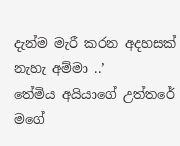දැන්ම මැරී කරන අදහසක් නැහැ අම්මා ..’
තේමිය අයියාගේ උත්තරේ මගේ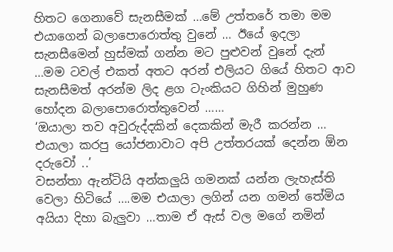හිතට ගෙනාවේ සැනසීමක් …මේ උත්තරේ තමා මම එයාගෙන් බලාපොරොත්තු වුනේ … ඊයේ ඉදලා සැනසීමෙන් හුස්මක් ගන්න මට පුළුවන් වුනේ දැන් …මම ටවල් එකත් අතට අරන් එලියට ගියේ හිතට ආව සැනසීමත් අරන්ම ලිද ළග ටැංකියට ගිහින් මුහුණ හෝදන බලාපොරොත්තුවෙන් ……
‘ඔයාලා තව අවුරුද්දකින් දෙකකින් මැරී කරන්න … එයාලා කරපු යෝජනාවාට අපි උත්තරයක් දෙන්න ඕන දරුවෝ ..’
වසන්තා ඇන්ටියි අන්කලුයි ගමනක් යන්න ලැහැස්ති වෙලා හිටියේ ….මම එයාලා ලගින් යන ගමන් තේමිය අයියා දිහා බැලුවා …තාම ඒ ඇස් වල මගේ නමින්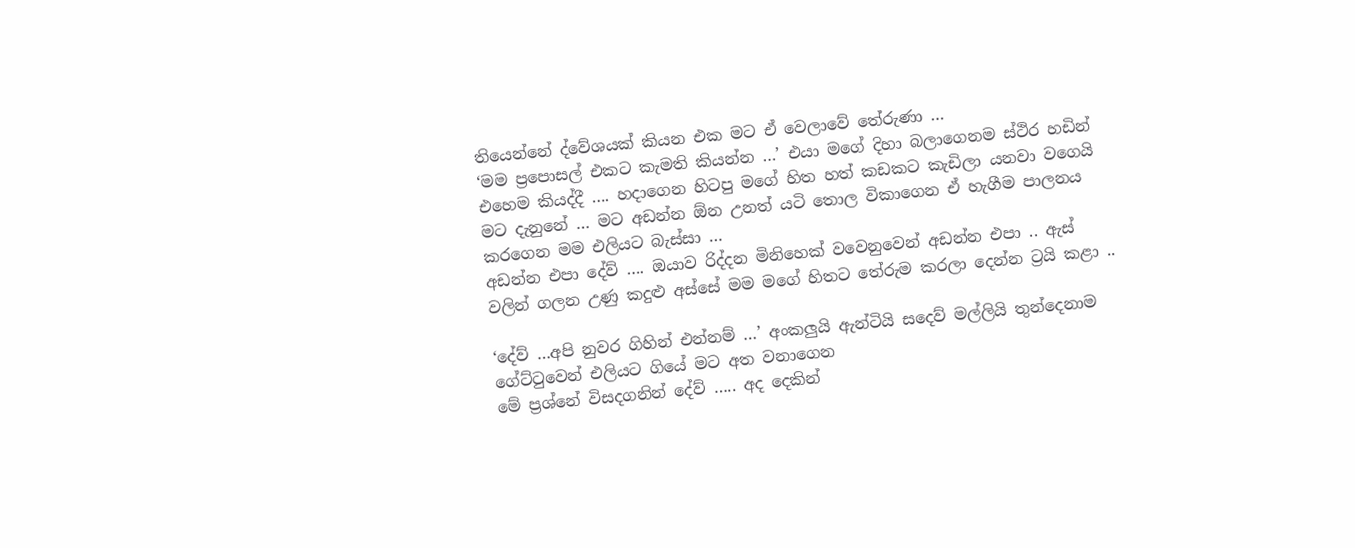තියෙන්නේ ද්වේශයක් කියන එක මට ඒ වෙලාවේ තේරුණා …
‘මම ප්‍රපොසල් එකට කැමති කියන්න …’ එයා මගේ දිහා බලාගෙනම ස්ථිර හඩින් එහෙම කියද්දී …. හදාගෙන හිටපු මගේ හිත හත් කඩකට කැඩිලා යනවා වගෙයි මට දැනුනේ … මට අඩන්න ඕන උනත් යටි තොල විකාගෙන ඒ හැගීම පාලනය කරගෙන මම එලියට බැස්සා …
අඩන්න එපා දේව් …. ඔයාව රිද්දන මිනිහෙක් වවෙනුවෙන් අඩන්න එපා .. ඇස් වලින් ගලන උණු කදුළු අස්සේ මම මගේ හිතට තේරුම කරලා දෙන්න ට්‍රයි කළා ..

‘දේව් …අපි නුවර ගිහින් එන්නම් …’ අංකලුයි ඇන්ටියි සදෙව් මල්ලියි තුන්දෙනාම ගේට්ටුවෙන් එලියට ගියේ මට අත වනාගෙන
මේ ප්‍රශ්නේ විසදගනින් දේව් ….. අද දෙකින්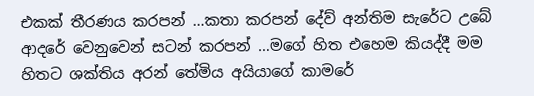එකක් තීරණය කරපන් …කතා කරපන් දේව් අන්තිම සැරේට උබේ ආදරේ වෙනුවෙන් සටන් කරපන් …මගේ හිත එහෙම කියද්දී මම හිතට ශක්තිය අරන් තේමිය අයියාගේ කාමරේ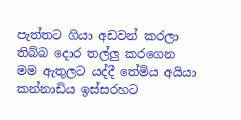පැත්තට ගියා අඩවන් කරලා තිබ්බ දොර තල්ලු කරගෙන මම ඇතුලට යද්දී තේමිය අයියා කන්නාඩිය ඉස්සරහට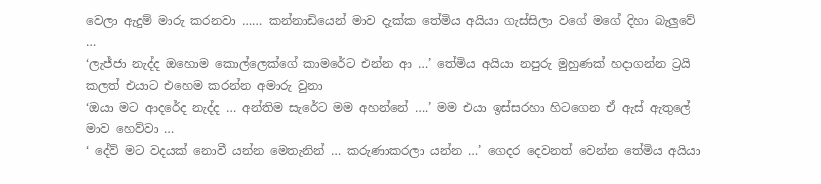වෙලා ඇදුම් මාරු කරනවා …… කන්නාඩියෙන් මාව දැක්ක තේමිය අයියා ගැස්සිලා වගේ මගේ දිහා බැලුවේ …
‘ලැජ්ජා නැද්ද ඔහොම කොල්ලෙක්ගේ කාමරේට එන්න ආ …’ තේමිය අයියා නපුරු මුහුණක් හදාගන්න ට්‍රයි කලත් එයාට එහෙම කරන්න අමාරු වුනා
‘ඔයා මට ආදරේද නැද්ද … අන්තිම සැරේට මම අහන්නේ ….’ මම එයා ඉස්සරහා හිටගෙන ඒ ඇස් ඇතුලේ මාව හෙව්වා …
‘ දේව් මට වදයක් නොවී යන්න මෙතැනින් … කරුණාකරලා යන්න …’ ගෙදර දෙවනත් වෙන්න තේමිය අයියා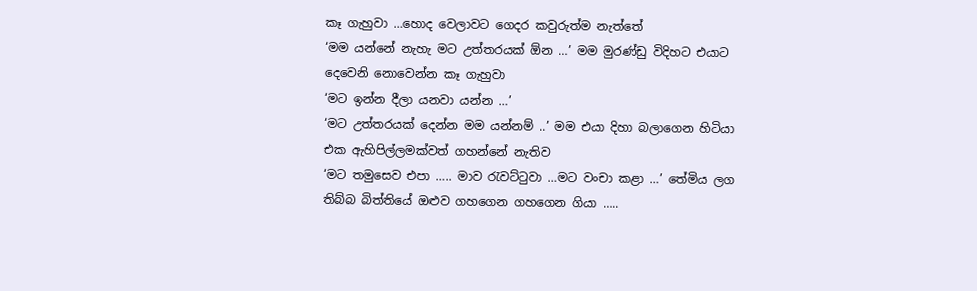කෑ ගැහුවා …හොද වෙලාවට ගෙදර කවුරුත්ම නැත්තේ
‘මම යන්නේ නැහැ මට උත්තරයක් ඕන …’ මම මුරණ්ඩු විදිහට එයාට දෙවෙනි නොවෙන්න කෑ ගැහුවා
‘මට ඉන්න දීලා යනවා යන්න …’
‘මට උත්තරයක් දෙන්න මම යන්නම් ..’ මම එයා දිහා බලාගෙන හිටියා එක ඇහිපිල්ලමක්වත් ගහන්නේ නැතිව
‘මට තමුසෙව එපා ….. මාව රැවට්ටුවා …මට වංචා කළා …’ තේමිය ලග තිබ්බ බිත්තියේ ඔළුව ගහගෙන ගහගෙන ගියා …..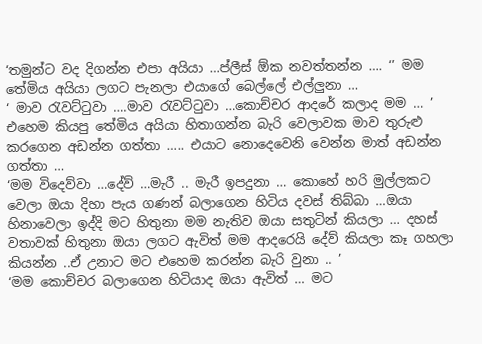‘තමුන්ට වද දිගන්න එපා අයියා …ප්ලීස් ඕක නවත්තන්න …. ‘’ මම තේමිය අයියා ලගට පැනලා එයාගේ බෙල්ලේ එල්ලුනා …
‘ මාව රැවට්ටුවා ….මාව රැවට්ටුවා …කොච්චර ආදරේ කලාද මම … ’ එහෙම කියපු තේමිය අයියා හිතාගන්න බැරි වෙලාවක මාව තුරුළු කරගෙන අඩන්න ගත්තා ….. එයාට නොදෙවෙනි වෙන්න මාත් අඩන්න ගත්තා …
‘මම විදෙව්වා …දේව් …මැරී .. මැරී ඉපදුනා … කොහේ හරි මුල්ලකට වෙලා ඔයා දිහා පැය ගණන් බලාගෙන හිටිය දවස් තිබ්බා …ඔයා හිනාවෙලා ඉද්දි මට හිතුනා මම නැතිව ඔයා සතුටින් කියලා … දහස් වතාවක් හිතුනා ඔයා ලගට ඇවිත් මම ආදරෙයි දේව් කියලා කෑ ගහලා කියන්න ..ඒ උනාට මට එහෙම කරන්න බැරි වුනා .. ’
‘මම කොච්චර බලාගෙන හිටියාද ඔයා ඇවිත් … මට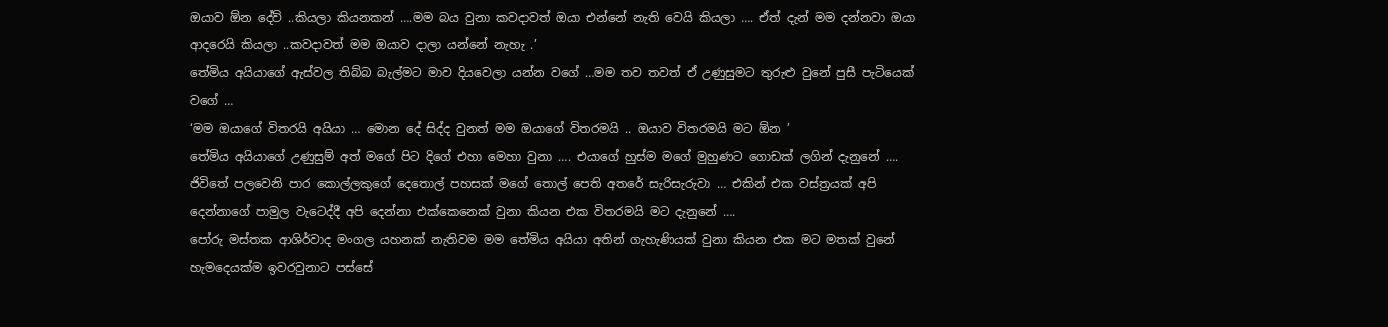ඔයාව ඕන දේව් ..කියලා කියනකන් ….මම බය වුනා කවදාවත් ඔයා එන්නේ නැති වෙයි කියලා …. ඒත් දැන් මම දන්නවා ඔයා ආදරෙයි කියලා ..කවදාවත් මම ඔයාව දාලා යන්නේ නැහැ .’
තේමිය අයියාගේ ඇස්වල තිබ්බ බැල්මට මාව දියවෙලා යන්න වගේ …මම තව තවත් ඒ උණුසුමට තුරුළු වුනේ පුසී පැටියෙක් වගේ …
‘මම ඔයාගේ විතරයි අයියා … මොන දේ සිද්ද වුනත් මම ඔයාගේ විතරමයි .. ඔයාව විතරමයි මට ඕන ’
තේමිය අයියාගේ උණුසුම් අත් මගේ පිට දිගේ එහා මෙහා වුනා …. එයාගේ හුස්ම මගේ මුහුණට ගොඩක් ලගින් දැනුනේ …. ජිවිතේ පලවෙනි පාර කොල්ලකුගේ දෙතොල් පහසක් මගේ තොල් පෙති අතරේ සැරිසැරුවා … එකින් එක වස්ත්‍රයක් අපි දෙන්නාගේ පාමුල වැටෙද්දී අපි දෙන්නා එක්කෙනෙක් වුනා කියන එක විතරමයි මට දැනුනේ ….
පෝරු මස්තක ආශිර්වාද මංගල යහනක් නැතිවම මම තේමිය අයියා අතින් ගැහැණියක් වුනා කියන එක මට මතක් වුනේ හැමදෙයක්ම ඉවරවුනාට පස්සේ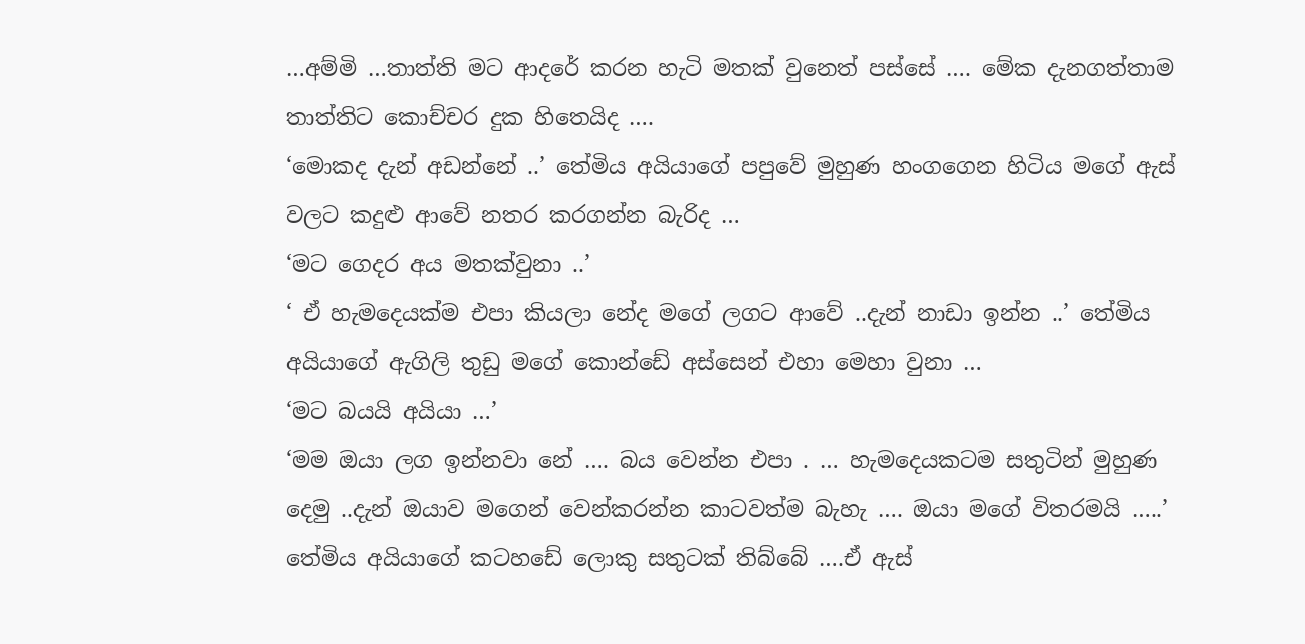…අම්මි …තාත්ති මට ආදරේ කරන හැටි මතක් වුනෙත් පස්සේ …. මේක දැනගත්තාම තාත්තිට කොච්චර දුක හිතෙයිද ….
‘මොකද දැන් අඩන්නේ ..’ තේමිය අයියාගේ පපුවේ මුහුණ හංගගෙන හිටිය මගේ ඇස් වලට කදුළු ආවේ නතර කරගන්න බැරිද …
‘මට ගෙදර අය මතක්වුනා ..’
‘ ඒ හැමදෙයක්ම එපා කියලා නේද මගේ ලගට ආවේ ..දැන් නාඩා ඉන්න ..’ තේමිය අයියාගේ ඇගිලි තුඩු මගේ කොන්ඩේ අස්සෙන් එහා මෙහා වුනා …
‘මට බයයි අයියා …’
‘මම ඔයා ලග ඉන්නවා නේ …. බය වෙන්න එපා . … හැමදෙයකටම සතුටින් මුහුණ දෙමු ..දැන් ඔයාව මගෙන් වෙන්කරන්න කාටවත්ම බැහැ …. ඔයා මගේ විතරමයි …..’
තේමිය අයියාගේ කටහඩේ ලොකු සතුටක් තිබ්බේ ….ඒ ඇස්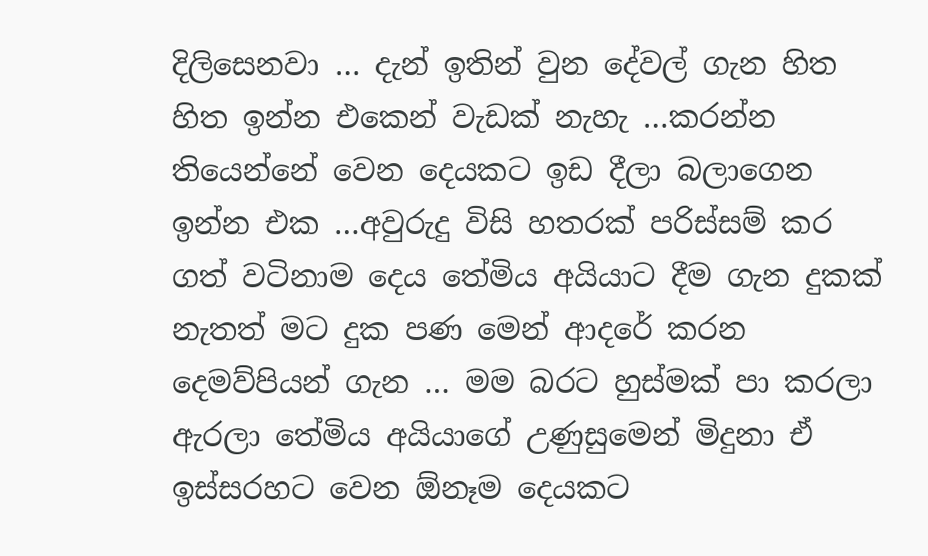දිලිසෙනවා … දැන් ඉතින් වුන දේවල් ගැන හිත හිත ඉන්න එකෙන් වැඩක් නැහැ …කරන්න තියෙන්නේ වෙන දෙයකට ඉඩ දීලා බලාගෙන ඉන්න එක …අවුරුදු විසි හතරක් පරිස්සම් කර ගත් වටිනාම දෙය තේමිය අයියාට දීම ගැන දුකක් නැතත් මට දුක පණ මෙන් ආදරේ කරන දෙමව්පියන් ගැන … මම බරට හුස්මක් පා කරලා ඇරලා තේමිය අයියාගේ උණුසුමෙන් මිදුනා ඒ ඉස්සරහට වෙන ඕනෑම දෙයකට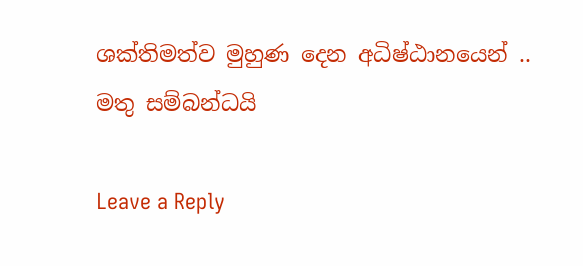ශක්තිමත්ව මුහුණ දෙන අධිෂ්ඨානයෙන් ..
මතු සම්බන්ධයි

Leave a Reply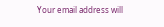Your email address will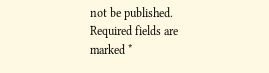not be published. Required fields are marked *